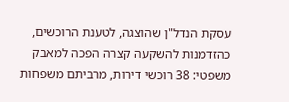עסקת הנדל"ן שהוצגה, לטענת הרוכשים, כהזדמנות להשקעה קצרה הפכה למאבק משפטי: 38 רוכשי דירות, מרביתם משפחות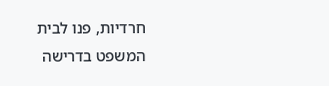חרדיות, פנו לבית המשפט בדרישה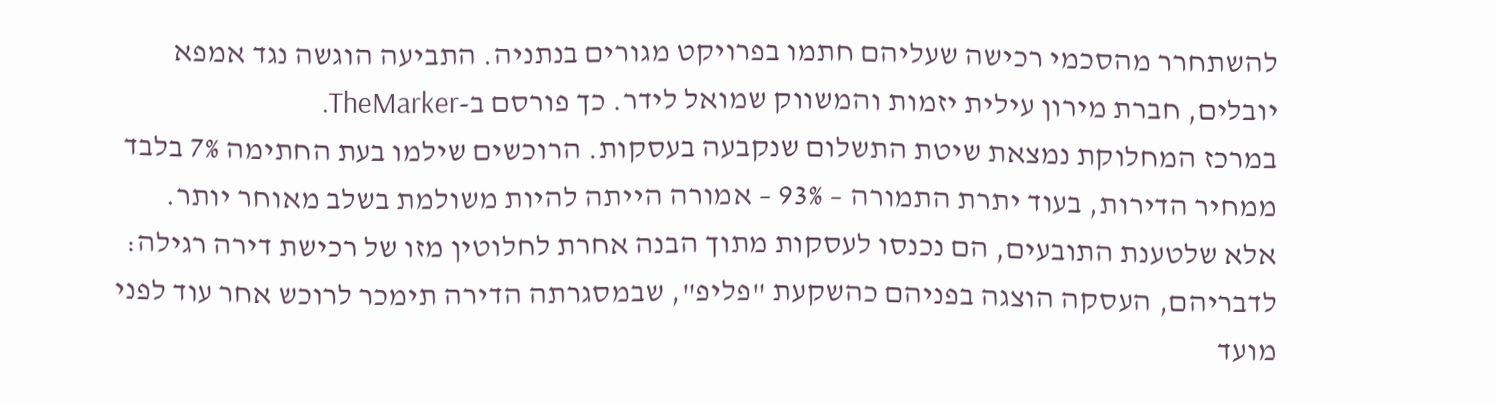להשתחרר מהסכמי רכישה שעליהם חתמו בפרויקט מגורים בנתניה. התביעה הוגשה נגד אמפא יובלים, חברת מירון עילית יזמות והמשווק שמואל לידר. כך פורסם ב-TheMarker.
במרכז המחלוקת נמצאת שיטת התשלום שנקבעה בעסקות. הרוכשים שילמו בעת החתימה 7% בלבד ממחיר הדירות, בעוד יתרת התמורה – 93% – אמורה הייתה להיות משולמת בשלב מאוחר יותר. אלא שלטענת התובעים, הם נכנסו לעסקות מתוך הבנה אחרת לחלוטין מזו של רכישת דירה רגילה: לדבריהם, העסקה הוצגה בפניהם כהשקעת "פליפ", שבמסגרתה הדירה תימכר לרוכש אחר עוד לפני מועד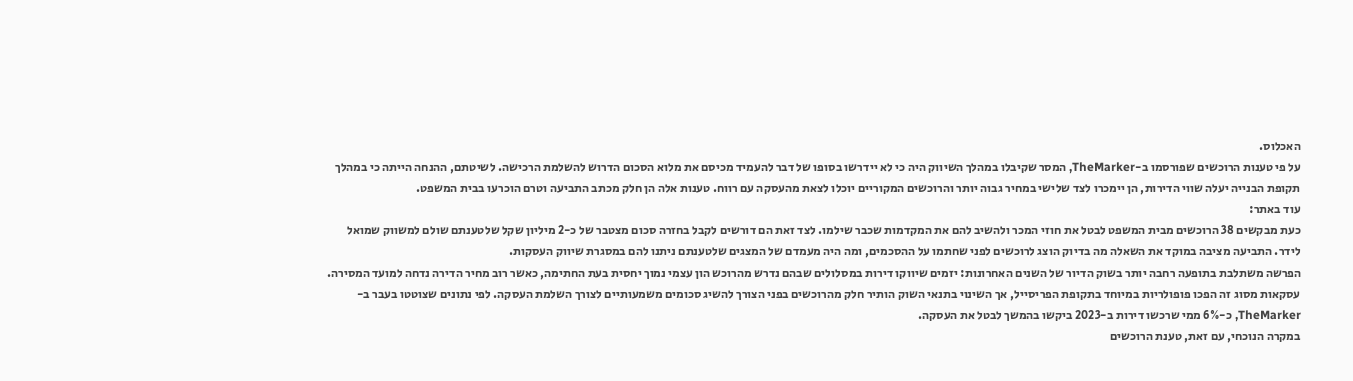האכלוס.
על פי טענות הרוכשים שפורסמו ב-TheMarker, המסר שקיבלו במהלך השיווק היה כי לא יידרשו בסופו של דבר להעמיד מכיסם את מלוא הסכום הדרוש להשלמת הרכישה. לשיטתם, ההנחה הייתה כי במהלך תקופת הבנייה יעלה שווי הדירות, הן יימכרו לצד שלישי במחיר גבוה יותר והרוכשים המקוריים יוכלו לצאת מהעסקה עם רווח. טענות אלה הן חלק מכתב התביעה וטרם הוכרעו בבית המשפט.
עוד באתר:
כעת מבקשים 38 הרוכשים מבית המשפט לבטל את חוזי המכר ולהשיב להם את המקדמות שכבר שילמו. לצד זאת הם דורשים לקבל בחזרה סכום מצטבר של כ-2 מיליון שקל שלטענתם שולם למשווק שמואל לידר. התביעה מציבה במוקד את השאלה מה בדיוק הוצג לרוכשים לפני שחתמו על ההסכמים, ומה היה מעמדם של המצגים שלטענתם ניתנו להם במסגרת שיווק העסקות.
הפרשה משתלבת בתופעה רחבה יותר בשוק הדיור של השנים האחרונות: יזמים שיווקו דירות במסלולים שבהם נדרש מהרוכש הון עצמי נמוך יחסית בעת החתימה, כאשר רוב מחיר הדירה נדחה למועד המסירה. עסקאות מסוג זה הפכו פופולריות במיוחד בתקופת הפריסייל, אך השינוי בתנאי השוק הותיר חלק מהרוכשים בפני הצורך להשיג סכומים משמעותיים לצורך השלמת העסקה. לפי נתונים שצוטטו בעבר ב-TheMarker, כ-6% ממי שרכשו דירות ב-2023 ביקשו בהמשך לבטל את העסקה.
במקרה הנוכחי, עם זאת, טענת הרוכשים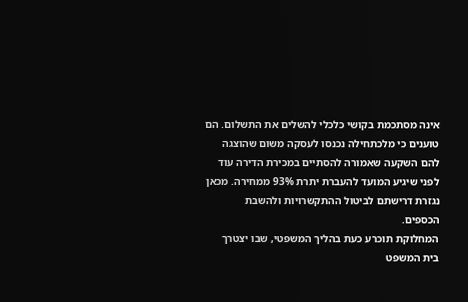אינה מסתכמת בקושי כלכלי להשלים את התשלום. הם טוענים כי מלכתחילה נכנסו לעסקה משום שהוצגה להם השקעה שאמורה להסתיים במכירת הדירה עוד לפני שיגיע המועד להעברת יתרת 93% ממחירה. מכאן נגזרת דרישתם לביטול ההתקשרויות ולהשבת הכספים.
המחלוקת תוכרע כעת בהליך המשפטי, שבו יצטרך בית המשפט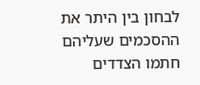לבחון בין היתר את ההסכמים שעליהם חתמו הצדדים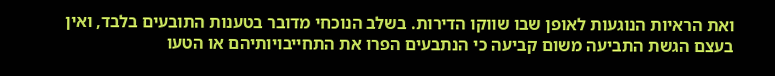ואת הראיות הנוגעות לאופן שבו שווקו הדירות. בשלב הנוכחי מדובר בטענות התובעים בלבד, ואין בעצם הגשת התביעה משום קביעה כי הנתבעים הפרו את התחייבויותיהם או הטעו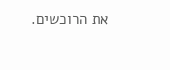את הרוכשים.